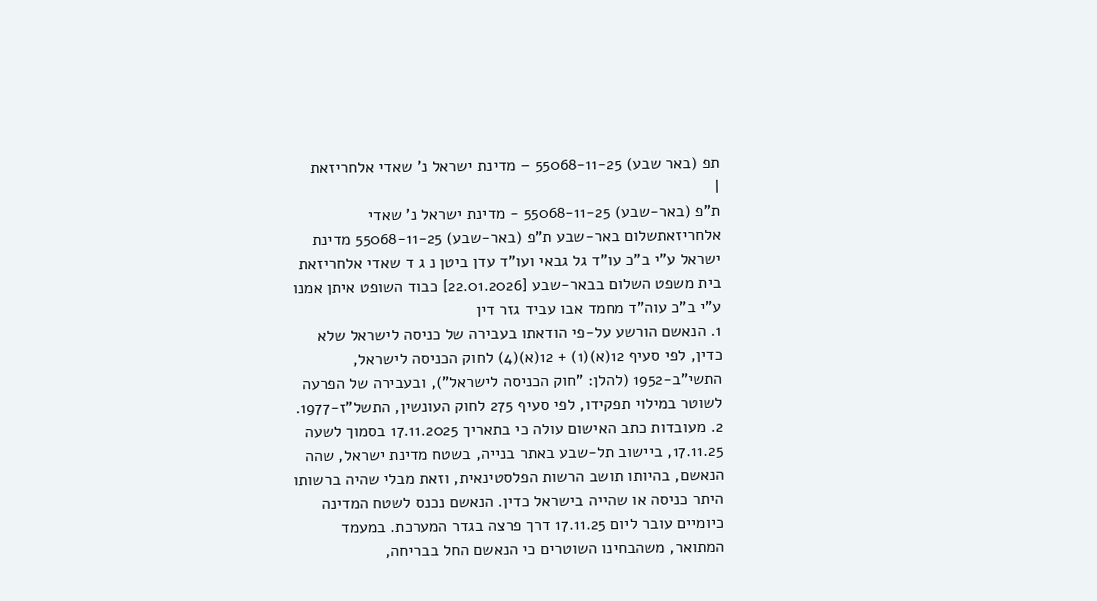תפ (באר שבע) 55068-11-25 – מדינת ישראל נ' שאדי אלחריזאת
|
ת"פ (באר-שבע) 55068-11-25 - מדינת ישראל נ' שאדי אלחריזאתשלום באר-שבע ת"פ (באר-שבע) 55068-11-25 מדינת ישראל ע"י ב"כ עו"ד גל גבאי ועו"ד עדן ביטן נ ג ד שאדי אלחריזאת בית משפט השלום בבאר-שבע [22.01.2026] כבוד השופט איתן אמנו ע"י ב"כ עוה"ד מחמד אבו עביד גזר דין
1. הנאשם הורשע על-פי הודאתו בעבירה של כניסה לישראל שלא כדין, לפי סעיף 12(א)(1) + 12(א)(4) לחוק הכניסה לישראל, התשי"ב-1952 (להלן: "חוק הכניסה לישראל"), ובעבירה של הפרעה לשוטר במילוי תפקידו, לפי סעיף 275 לחוק העונשין, התשל"ז-1977. 2. מעובדות כתב האישום עולה כי בתאריך 17.11.2025 בסמוך לשעה 17.11.25, ביישוב תל-שבע באתר בנייה, בשטח מדינת ישראל, שהה הנאשם, בהיותו תושב הרשות הפלסטינאית, וזאת מבלי שהיה ברשותו היתר כניסה או שהייה בישראל כדין. הנאשם נכנס לשטח המדינה כיומיים עובר ליום 17.11.25 דרך פרצה בגדר המערכת. במעמד המתואר, משהבחינו השוטרים כי הנאשם החל בבריחה,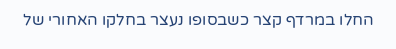החלו במרדף קצר כשבסופו נעצר בחלקו האחורי של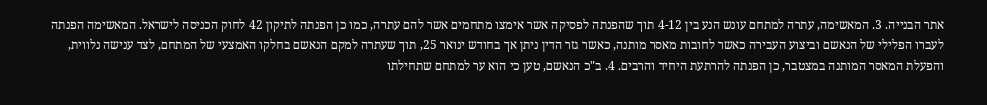אתר הבנייה. 3. המאשימה, עתרה למתחם עונש הנע בין 4-12 תוך שהפנתה לפסיקה אשר אימצו מתחמים אשר להם עתרה, כמו כן הפנתה לתיקון 42 לחוק הכניסה לישראל. המאשימה הפנתה לעברו הפלילי של הנאשם וביצוע העבירה כאשר לחובות מאסר מותנה, כאשר גזר הדין ניתן אך בחודש ינואר 25, תוך שעתרה למקם הנאשם בחלקו האמצעי של המתחם, לצד ענישה נלווית, והפעלת המאסר המותנה במצטבר, כן הפנתה להרתעת היחיד והרבים. 4. ב"כ הנאשם, טען כי הוא ער למתחם שתחילתו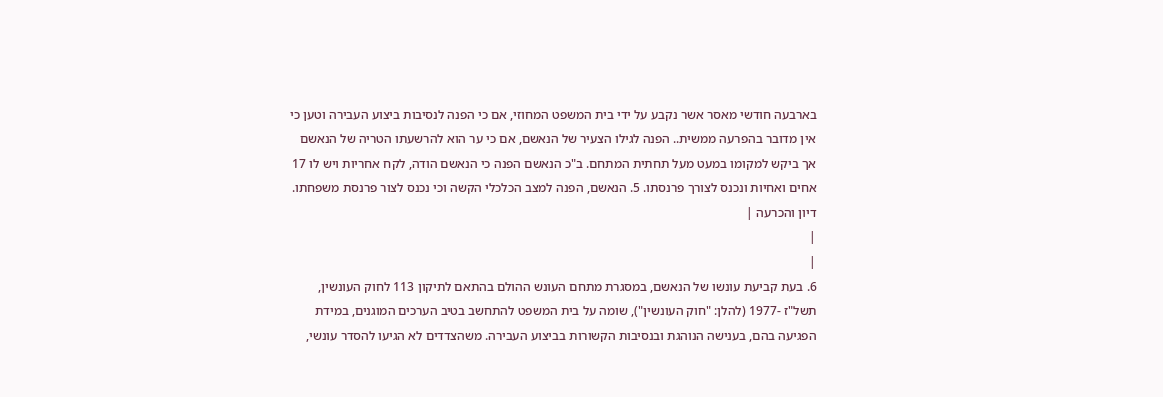בארבעה חודשי מאסר אשר נקבע על ידי בית המשפט המחוזי, אם כי הפנה לנסיבות ביצוע העבירה וטען כי אין מדובר בהפרעה ממשית.. הפנה לגילו הצעיר של הנאשם, אם כי ער הוא להרשעתו הטריה של הנאשם אך ביקש למקומו במעט מעל תחתית המתחם. ב"כ הנאשם הפנה כי הנאשם הודה, לקח אחריות ויש לו 17 אחים ואחיות ונכנס לצורך פרנסתו. 5. הנאשם, הפנה למצב הכלכלי הקשה וכי נכנס לצור פרנסת משפחתו.
דיון והכרעה |
|
|
6. בעת קביעת עונשו של הנאשם, במסגרת מתחם העונש ההולם בהתאם לתיקון 113 לחוק העונשין, תשל"ז -1977 (להלן: "חוק העונשין"), שומה על בית המשפט להתחשב בטיב הערכים המוגנים, במידת הפגיעה בהם, בענישה הנוהגת ובנסיבות הקשורות בביצוע העבירה. משהצדדים לא הגיעו להסדר עונשי,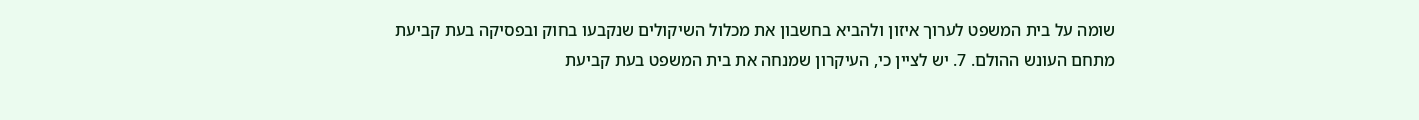שומה על בית המשפט לערוך איזון ולהביא בחשבון את מכלול השיקולים שנקבעו בחוק ובפסיקה בעת קביעת מתחם העונש ההולם. 7. יש לציין כי, העיקרון שמנחה את בית המשפט בעת קביעת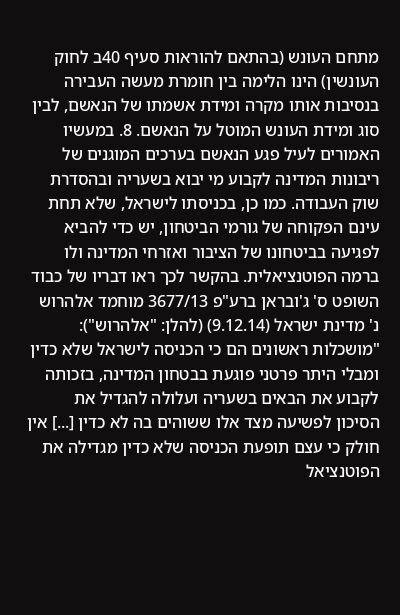מתחם העונש (בהתאם להוראות סעיף 40ב לחוק העונשין) הינו הלימה בין חומרת מעשה העבירה בנסיבות אותו מקרה ומידת אשמתו של הנאשם, לבין סוג ומידת העונש המוטל על הנאשם. 8. במעשיו האמורים לעיל פגע הנאשם בערכים המוגנים של ריבונות המדינה לקבוע מי יבוא בשעריה ובהסדרת שוק העבודה. כמו כן, בכניסתו לישראל, שלא תחת עינם הפקוחה של גורמי הביטחון, יש כדי להביא לפגיעה בביטחונו של הציבור ואזרחי המדינה ולו ברמה הפוטנציאלית. בהקשר לכך ראו דבריו של כבוד השופט ס' ג'ובראן ברע"פ 3677/13 מוחמד אלהרוש נ' מדינת ישראל (9.12.14) (להלן: "אלהרוש"): "מושכלות ראשונים הם כי הכניסה לישראל שלא כדין ומבלי היתר פרטני פוגעת בבטחון המדינה, בזכותה לקבוע את הבאים בשעריה ועלולה להגדיל את הסיכון לפשיעה מצד אלו ששוהים בה לא כדין [...] אין חולק כי עצם תופעת הכניסה שלא כדין מגדילה את הפוטנציאל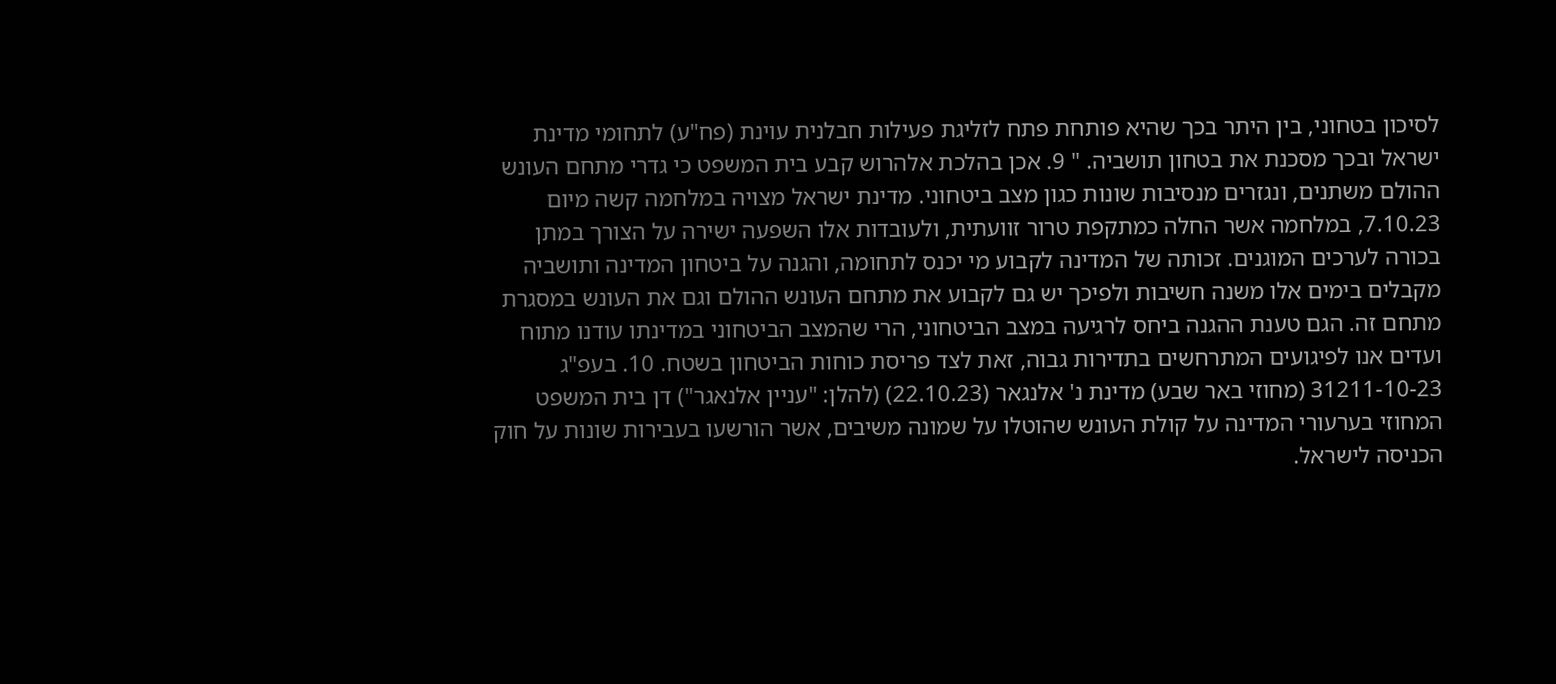לסיכון בטחוני, בין היתר בכך שהיא פותחת פתח לזליגת פעילות חבלנית עוינת (פח"ע) לתחומי מדינת ישראל ובכך מסכנת את בטחון תושביה. " 9. אכן בהלכת אלהרוש קבע בית המשפט כי גדרי מתחם העונש ההולם משתנים, ונגזרים מנסיבות שונות כגון מצב ביטחוני. מדינת ישראל מצויה במלחמה קשה מיום 7.10.23, במלחמה אשר החלה כמתקפת טרור זוועתית, ולעובדות אלו השפעה ישירה על הצורך במתן בכורה לערכים המוגנים. זכותה של המדינה לקבוע מי יכנס לתחומה, והגנה על ביטחון המדינה ותושביה מקבלים בימים אלו משנה חשיבות ולפיכך יש גם לקבוע את מתחם העונש ההולם וגם את העונש במסגרת מתחם זה. הגם טענת ההגנה ביחס לרגיעה במצב הביטחוני, הרי שהמצב הביטחוני במדינתו עודנו מתוח ועדים אנו לפיגועים המתרחשים בתדירות גבוה, זאת לצד פריסת כוחות הביטחון בשטח. 10. בעפ"ג 31211-10-23 (מחוזי באר שבע) מדינת נ' אלנגאר (22.10.23) (להלן: "עניין אלנאגר") דן בית המשפט המחוזי בערעורי המדינה על קולת העונש שהוטלו על שמונה משיבים, אשר הורשעו בעבירות שונות על חוק הכניסה לישראל.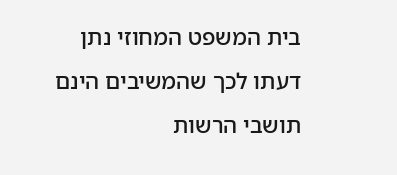בית המשפט המחוזי נתן דעתו לכך שהמשיבים הינם תושבי הרשות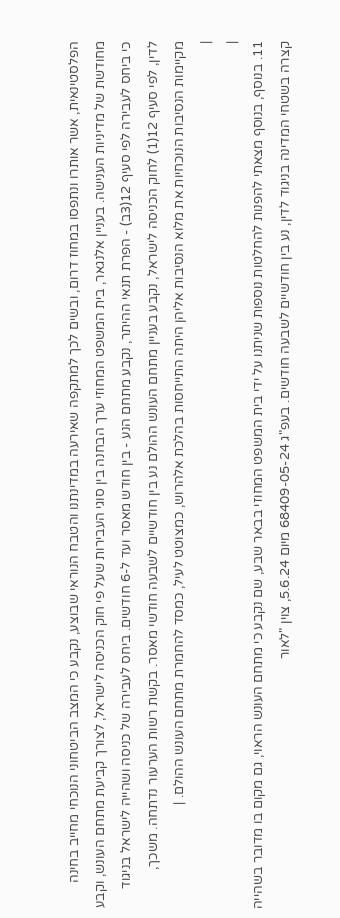הפלסטינאית, אשר אותרו ונתפסו במחוז דרום, ובשים לכך למתקפה שאירעה במדינתנו והטבח הנוראי שבוצע, נקבע כי המצב הביטחוני הנוכחי מחייב בחינה מחודשת של מדיניות הענישה. בעניין אלנגאר, בית המשפט המחוזי ערך הבחנה בין סוגי העבירות שעל פי חוק הכניסה לישראל, לצורך קביעת מתחם העונש, וקבע כי ביחס לעבירה לפי סעיף 12(3ב) - הפרת תנאי ההיתר, נקבע מתחם הנע - בין חודש מאסר ועד ל-6 חודשים. ביחס לעבירה של כניסה ושהייה לישראל בניגוד לדין, לפי סעיף 12(1) לחוק הכניסה לישראל, נקבע בעניין מתחם העונש ההולם נע בין חודשיים לשבעה חודשי מאסר. בקשת רשות הערעור נדתחה. משכך, מקיימות הנסיבות הנוכחיות את מלוא הנסיבות אליהן היתה התייחסות בהלכת אלהרוש, כמצוטט לעיל, כמסד להחמרת מתחם העונש ההולם. |
|
|
11. בנוסף, בנוסף מצאתי להפנות להחלטות נוספות שניתנו על ידי בית המשפט המחוזי בבאר שבע, שם נקבע כי מתחם העונש הראוי, גם מקום בו מדובר בשהייה קצרה בשטחי המדינה בניגוד לדין, נע בין חודשיים לשבעה חודשים. בעפ"ג 68409-05-24 מיום 5.6.24, צוין "לאור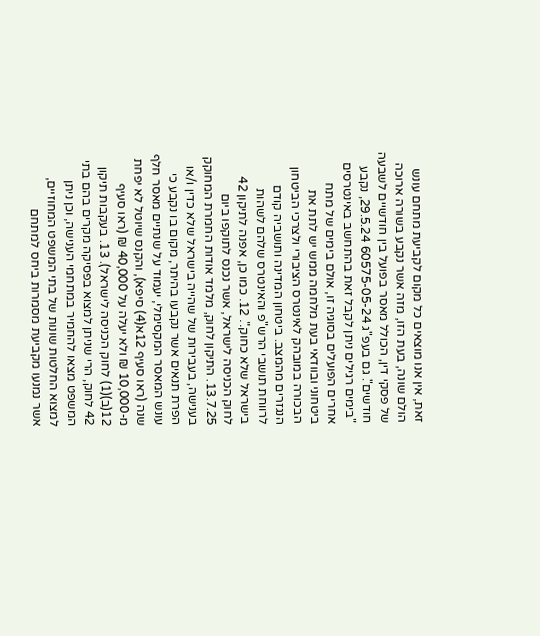זאת, אין אנו מוצאים כל מקום לקביעת מתחם עונש הולם שונה, בעת הזו, מזה אשר נקבע בשורה ארוכה של פסקי דין, הכולל מאסר בפועל בין חודשיים לשבעה חודשים". גם בעפ"ג 60575-05-24 29.5.24, נקבע "בימים רגילים ניתן לקבל זאת בהתחשב באינטרסים אחרים הפועלים בסוגיה זו, אולם בימים של מתח ביטחוני ובוודאי בעת מלחמה ממש יש לתת את הבכורה במובהק לאינטרס הציבורי ולצרכי הביטחון הנגזרים מהמצב. ביטחון המדינה ותושביה קודם לרווחת תושבי הרש"פ והאינטרס שלהם לשהות בישראל שלא כחוק.". 12. כמו כן, אפנה לתיקון 42 לחוק הכניסה לישראל, אשר נכנס לתוקפו ביום 13.7.25. התיקון לחוק, מלמד אודות החמרת המחוקק בענישה, בעבירות של שהייה בישראל שלא כדין ו/או הפרת תנאים אשר נקבעו בהיתר, מקום בו נקבע כי עונש המאסר המקסימלי, יעמוד על שנתיים מאסר חלף שנה (ראו סעיף 12א(4) סיפא), והקנס שיוטל לא יפחת מ-10,000 ₪ ולא יעלה על 40,000 ₪ (ראו סעיף 12(ב)(1) לחוק הכניסה לישראל). 13. בעקבות תיקון 42 לחוק, הרי שניתן למצוא בפסיקה מקרים בהם בתי המשפט מצאו להחמיר במתחמי הענישה, וכן ניתן למצוא החלטות שונות של בתי המשפט המחוזיים, אשר נמנעו מקביעת מסמרות ביחס למתחם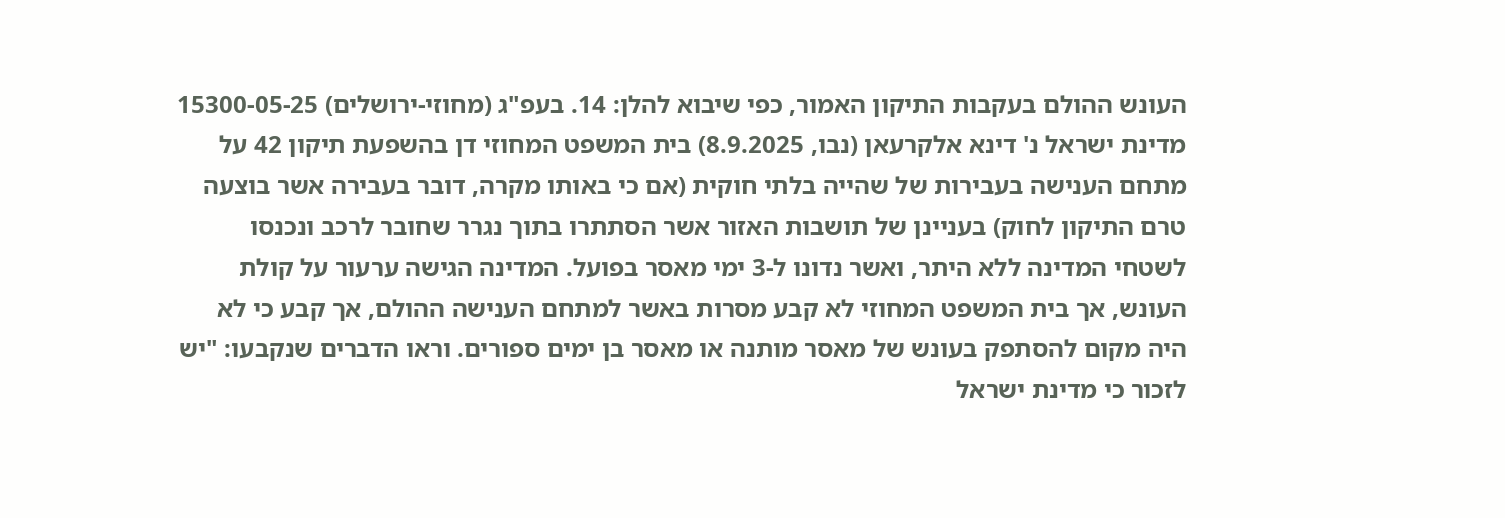העונש ההולם בעקבות התיקון האמור, כפי שיבוא להלן: 14. בעפ"ג (מחוזי-ירושלים) 15300-05-25 מדינת ישראל נ' דינא אלקרעאן (נבו, 8.9.2025) בית המשפט המחוזי דן בהשפעת תיקון 42 על מתחם הענישה בעבירות של שהייה בלתי חוקית (אם כי באותו מקרה, דובר בעבירה אשר בוצעה טרם התיקון לחוק) בעניינן של תושבות האזור אשר הסתתרו בתוך נגרר שחובר לרכב ונכנסו לשטחי המדינה ללא היתר, ואשר נדונו ל-3 ימי מאסר בפועל. המדינה הגישה ערעור על קולת העונש, אך בית המשפט המחוזי לא קבע מסרות באשר למתחם הענישה ההולם, אך קבע כי לא היה מקום להסתפק בעונש של מאסר מותנה או מאסר בן ימים ספורים. וראו הדברים שנקבעו: "יש לזכור כי מדינת ישראל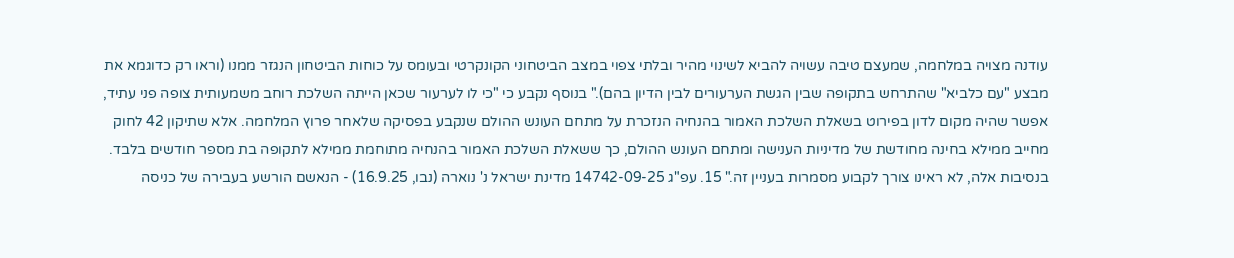עודנה מצויה במלחמה, שמעצם טיבה עשויה להביא לשינוי מהיר ובלתי צפוי במצב הביטחוני הקונקרטי ובעומס על כוחות הביטחון הנגזר ממנו (וראו רק כדוגמא את מבצע "עם כלביא" שהתרחש בתקופה שבין הגשת הערעורים לבין הדיון בהם)." בנוסף נקבע כי "כי לו לערעור שכאן הייתה השלכת רוחב משמעותית צופה פני עתיד, אפשר שהיה מקום לדון בפירוט בשאלת השלכת האמור בהנחיה הנזכרת על מתחם העונש ההולם שנקבע בפסיקה שלאחר פרוץ המלחמה. אלא שתיקון 42 לחוק מחייב ממילא בחינה מחודשת של מדיניות הענישה ומתחם העונש ההולם, כך ששאלת השלכת האמור בהנחיה מתוחמת ממילא לתקופה בת מספר חודשים בלבד. בנסיבות אלה, לא ראינו צורך לקבוע מסמרות בעניין זה." 15. עפ"ג 14742-09-25 מדינת ישראל נ' נוארה (נבו, 16.9.25) - הנאשם הורשע בעבירה של כניסה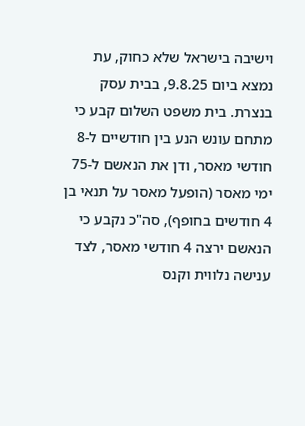וישיבה בישראל שלא כחוק, עת נמצא ביום 9.8.25, בבית עסק בנצרת. בית משפט השלום קבע כי מתחם עונש הנע בין חודשיים ל-8 חודשי מאסר, ודן את הנאשם ל-75 ימי מאסר (הופעל מאסר על תנאי בן 4 חודשים בחופף), סה"כ נקבע כי הנאשם ירצה 4 חודשי מאסר, לצד ענישה נלווית וקנס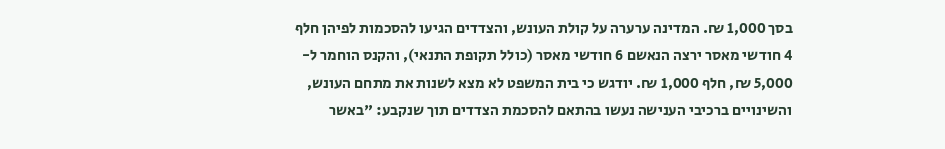בסך 1,000 ₪. המדינה ערערה על קולת העונש, והצדדים הגיעו להסכמות לפיהן חלף 4 חודשי מאסר ירצה הנאשם 6 חודשי מאסר (כולל תקופת התנאי), והקנס הוחמר ל- 5,000 ₪, חלף 1,000 ₪. יודגש כי בית המשפט לא מצא לשנות את מתחם העונש, והשינויים ברכיבי הענישה נעשו בהתאם להסכמת הצדדים תוך שנקבע: "באשר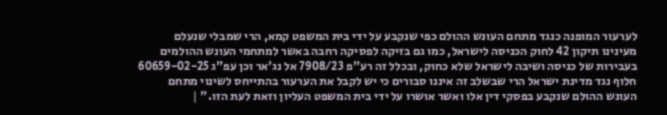לערעור המופנה כנגד מתחם העונש ההולם כפי שנקבע על ידי בית המשפט קמא, הרי שמבלי שנעלם מעינינו תיקון 42 לחוק הכניסה לישראל, כמו גם בזיקה לפסיקה רחבה באשר למתחמי העונש ההולמים בעבירות של כניסה ושיבה לישראל שלא כחוק, ובכלל זה רע"פ 7908/23 אל נג'אר וכן עפ"ג 60659-02-25 חלוף נגד מדינת ישראל הרי שבשלב זה איננו סבורים כי יש לקבל את הערעור בהתייחס לשינוי מתחם העונש ההולם שנקבע בפסקי דין אלו ואשר אושרו על ידי בית המשפט העליון וזאת לעת הזו." |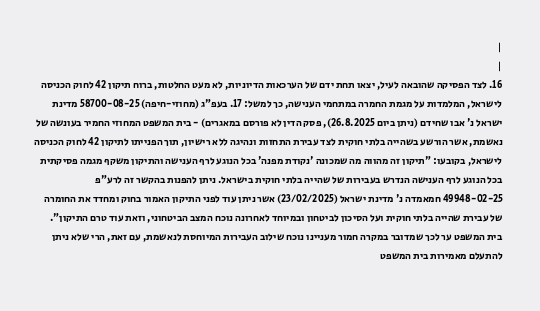|
|
16. לצד הפסיקה שהובאה לעיל, יצאו תחת ידם של הערכאות הדיוניות, לא מעט החלטות, ברוח תיקון 42 לחוק הכניסה לישראל, המלמדות על מגמת החמרה במתחמי הענישה, כך למשל: 17. בעפ"ג (מחוזי-חיפה) 58700-08-25 מדינת ישראל נ' אבו שחידם (ניתן ביום 26.8.2025), פסק הדין לא פורסם במאגרים) - בית המשפט המחוזי החמיר בעונשה של נאשמת, אשר הורשע בשהייה בלתי חוקית לצד עבירת התחזות ונהיגה ללא רישיון, תוך הפנייתו לתיקון 42 לחוק הכניסה לישראל, בקובעו: "תיקון זה מהווה מה שמכונה 'נקודת מפנה' בכל הנוגע לרף הענישה והתיקון משקף מגמה פסיקתית בכל הנוגע לרף הענישה הנדרש בעבירות של שהייה בלתי חוקית בישראל. ניתן להפנות בהקשר זה לרע"פ 49948-02-25 חמאמדה נ' מדינת ישראל (23/02/2025) אשר ניתן עוד לפני התיקון האמור בחוק ומחדד את החומרה של עבירת שהייה בלתי חוקית ועל הסיכון לביטחון ובמיוחד לאחרונה נוכח המצב הביטחוני, וזאת עוד טרם התיקון". בית המשפט ער לכך שמדובר במקרה חמור מעניינו נוכח שילוב העבירות המיוחסת לנאשמת, עם זאת, הרי שלא ניתן להתעלם מאמירות בית המשפט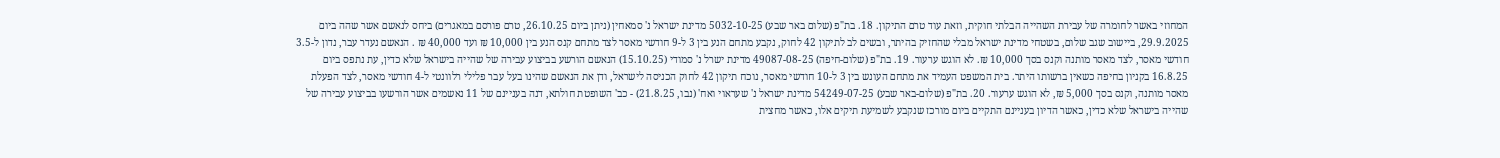המחוזי באשר לחומרה של עבירת השהייה הבלתי חוקית, וזאת עוד טרם התיקון. 18. בת"פ (שלום באר שבע) 5032-10-25 מדינת ישראל נ' סמאחין (ניתן ביום 26.10.25, טרם פורסם במאגרים) ביחס לנאשם אשר שהה ביום 29.9.2025, ביישוב שגב שלום, בשטחי מדינת ישראל מבלי שהחזיק בהיתר, ובשים לב לתיקון 42 לחוק, נקבע מתחם הנע בין 3 ל-9 חודשי מאסר לצד מתחם קנס הנע בין 10,000 ₪ ועד 40,000 ₪ . הנאשם נעדר עבר, נדון ל-3.5 חודשי מאסר, לצד מאסר מותנה וקנס בסך 10,000 ₪. לא הוגש ערעור. 19. בת"פ (שלום-חיפה) 49087-08-25 מדינת ישרל נ' סמודי (15.10.25) הנאשם הורשע בביצוע עבירה של שהייה בישראל שלא כדין, עת נתפס ביום 16.8.25 בקניון בחיפה כשאין ברשותו היתר. בית המשפט העמיד את מתחם העונש בין 3 ל-10 חודשי מאסר, נוכח תיקון 42 לחוק הכניסה לישראל, ודן את הנאשם שהינו בעל עבר פלילי רלוונטי ל-4 חודשי מאסר, לצד הפעלת מאסר מותנה, וקנס בסך 5,000 ₪, לא הוגש ערעור. 20. בת"פ (שלום-באר שבע) 54249-07-25 מדינת ישראל נ' שעראוי ואח' (נבו, 21.8.25) - כב' השופטת חולתא, דנה בעניינם של 11 נאשמים אשר הורשעו בביצוע עבירה של שהייה בישראל שלא כדין, כאשר הדיון בעניינם התקיים ביום מורכז שנקבע לשמיעת תיקים אלו, כאשר מחצית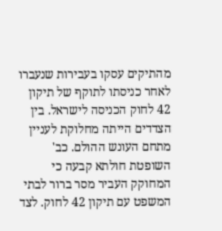מהתיקים עסקו בעבירות שנעברו לאחר כניסתו לתוקף של תיקון 42 לחוק הכניסה לישראל. בין הצדדים הייתה מחלוקת לעניין מתחם העונש ההולם. כב' השופטת חולתא קבעה כי המחוקק העביר מסר ברור לבתי המשפט עם תיקון 42 לחוק. לצד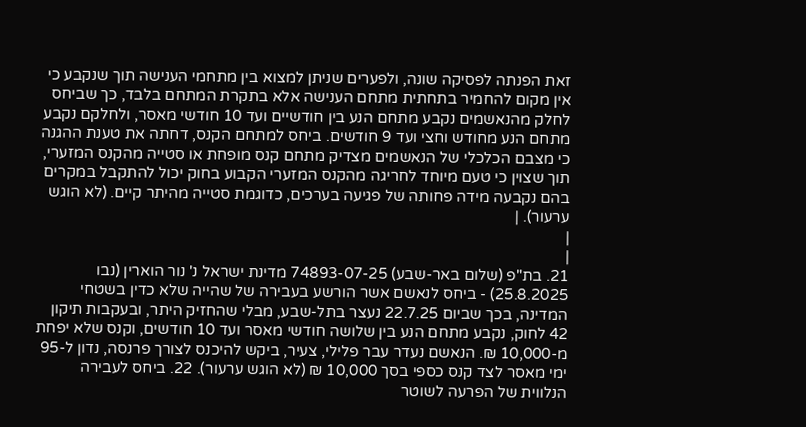זאת הפנתה לפסיקה שונה, ולפערים שניתן למצוא בין מתחמי הענישה תוך שנקבע כי אין מקום להחמיר בתחתית מתחם הענישה אלא בתקרת המתחם בלבד, כך שביחס לחלק מהנאשמים נקבע מתחם הנע בין חודשיים ועד 10 חודשי מאסר, ולחלקם נקבע מתחם הנע מחודש וחצי ועד 9 חודשים. ביחס למתחם הקנס, דחתה את טענת ההגנה כי מצבם הכלכלי של הנאשמים מצדיק מתחם קנס מופחת או סטייה מהקנס המזערי, תוך שצוין כי טעם מיוחד לחריגה מהקנס המזערי הקבוע בחוק יכול להתקבל במקרים בהם נקבעה מידה פחותה של פגיעה בערכים, כדוגמת סטייה מהיתר קיים. (לא הוגש ערעור). |
|
|
21. בת"פ (שלום באר-שבע) 74893-07-25 מדינת ישראל נ' נור הוארין (נבו 25.8.2025) - ביחס לנאשם אשר הורשע בעבירה של שהייה שלא כדין בשטחי המדינה, בכך שביום 22.7.25 נעצר בתל-שבע, מבלי שהחזיק היתר, ובעקבות תיקון 42 לחוק, נקבע מתחם הנע בין שלושה חודשי מאסר ועד 10 חודשים, וקנס שלא יפחת מ-10,000 ₪. הנאשם נעדר עבר פלילי, צעיר, ביקש להיכנס לצורך פרנסה, נדון ל-95 ימי מאסר לצד קנס כספי בסך 10,000 ₪ (לא הוגש ערעור). 22. ביחס לעבירה הנלווית של הפרעה לשוטר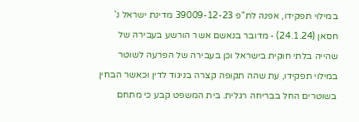במילוי תפקידו, אפנה לת"פ 39009-12-23 מדינת ישראל נ' חסאן (24.1.24) - מדובר בנאשם אשר הורשע בעבירה של שהייה בלתי חוקית בישראל וכן בעבירה של הפרעה לשוטר במילוי תפקידו, עת שהה תקופה קצרה בניגוד לדין וכאשר הבחין בשוטרים החל בבריחה רגלית. בית המשפט קבע כי מתחם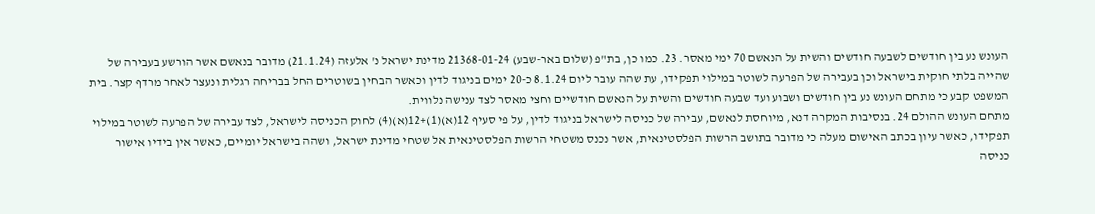העונש נע בין חודשים לשבעה חודשים והשית על הנאשם 70 ימי מאסר. 23. כמו כן, בת"פ (שלום באר-שבע) 21368-01-24 מדינת ישראל נ' אלעזה (21.1.24) מדובר בנאשם אשר הורשע בעבירה של שהייה בלתי חוקית בישראל וכן בעבירה של הפרעה לשוטר במילוי תפקידו, עת שהה עובר ליום 8.1.24 כ-20 ימים בניגוד לדין וכאשר הבחין בשוטרים החל בבריחה רגלית ונעצר לאחר מרדף קצר. בית המשפט קבע כי מתחם העונש נע בין חודשים ושבוע ועד שבעה חודשים והשית על הנאשם חודשיים וחצי מאסר לצד ענישה נלווית.
מתחם העונש ההולם 24. בנסיבות המקרה דנא, מיוחסת לנאשם, עבירה של כניסה לישראל בניגוד לדין, על פי סעיף 12(א)(1)+12(א)(4) לחוק הכניסה לישראל, לצד עבירה של הפרעה לשוטר במילוי תפקידו, כאשר עיון בכתב האישום מעלה כי מדובר בתושב הרשות הפלסטינאית, אשר נכנס משטחי הרשות הפלסטינאית אל שטחי מדינת ישראל, ושהה בישראל יומיים, כאשר אין בידיו אישור כניסה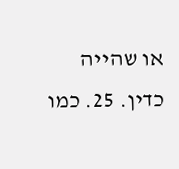או שהייה כדין. 25. כמו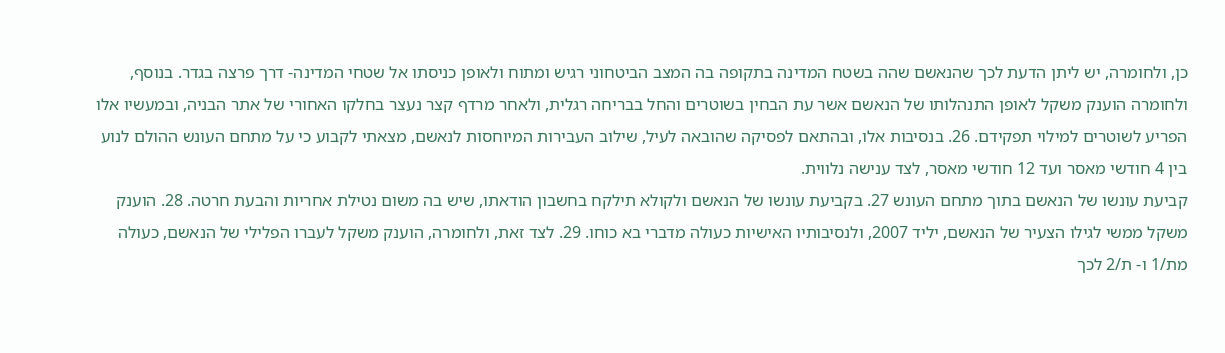כן, ולחומרה, יש ליתן הדעת לכך שהנאשם שהה בשטח המדינה בתקופה בה המצב הביטחוני רגיש ומתוח ולאופן כניסתו אל שטחי המדינה- דרך פרצה בגדר. בנוסף, ולחומרה הוענק משקל לאופן התנהלותו של הנאשם אשר עת הבחין בשוטרים והחל בבריחה רגלית, ולאחר מרדף קצר נעצר בחלקו האחורי של אתר הבניה, ובמעשיו אלו הפריע לשוטרים למילוי תפקידם. 26. בנסיבות אלו, ובהתאם לפסיקה שהובאה לעיל, שילוב העבירות המיוחסות לנאשם, מצאתי לקבוע כי על מתחם העונש ההולם לנוע בין 4 חודשי מאסר ועד 12 חודשי מאסר, לצד ענישה נלווית.
קביעת עונשו של הנאשם בתוך מתחם העונש 27. בקביעת עונשו של הנאשם ולקולא תילקח בחשבון הודאתו, שיש בה משום נטילת אחריות והבעת חרטה. 28. הוענק משקל ממשי לגילו הצעיר של הנאשם, יליד 2007, ולנסיבותיו האישיות כעולה מדברי בא כוחו. 29. לצד זאת, ולחומרה, הוענק משקל לעברו הפלילי של הנאשם, כעולה מת/1 ו- ת/2 לכך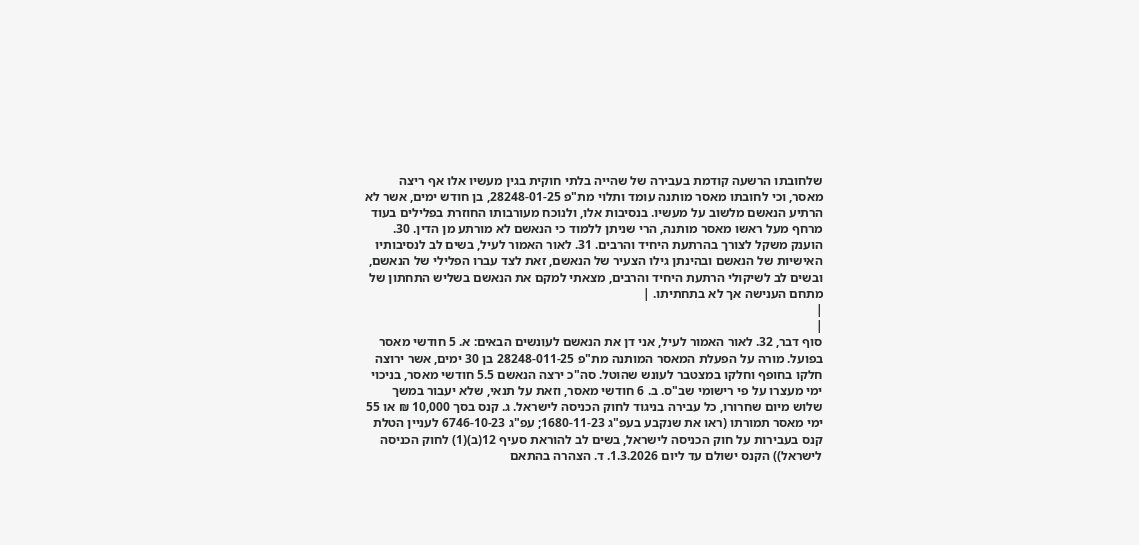שלחובתו הרשעה קודמת בעבירה של שהייה בלתי חוקית בגין מעשיו אלו אף ריצה מאסר, וכי לחובתו מאסר מותנה עומד ותלוי מת"פ 28248-01-25, בן חודש ימים, אשר לא הרתיע הנאשם מלשוב על מעשיו. בנסיבות אלו, ולנוכח מעורבותו החוזרת בפלילים בעוד מרחף מעל ראשו מאסר מותנה, הרי שניתן ללמוד כי הנאשם לא מורתע מן הדין. 30. הוענק משקל לצורך בהרתעת היחיד והרבים. 31. לאור האמור לעיל, בשים לב לנסיבותיו האישיות של הנאשם ובהינתן גילו הצעיר של הנאשם, זאת לצד עברו הפלילי של הנאשם, ובשים לב לשיקולי הרתעת היחיד והרבים, מצאתי למקם את הנאשם בשליש התחתון של מתחם הענישה אך לא בתחתיתו. |
|
|
סוף דבר, 32. לאור האמור לעיל, אני דן את הנאשם לעונשים הבאים: א. 5 חודשי מאסר בפועל. מורה על הפעלת המאסר המותנה מת"פ 28248-011-25 בן 30 ימים, אשר ירוצה חלקו בחופף וחלקו במצטבר לעונש שהוטל. סה"כ ירצה הנאשם 5.5 חודשי מאסר, בניכוי ימי מעצרו על פי רישומי שב"ס. ב. 6 חודשי מאסר, וזאת על תנאי, שלא יעבור במשך שלוש מיום שחרורו, כל עבירה בניגוד לחוק הכניסה לישראל. ג. קנס בסך 10,000 ₪ או 55 ימי מאסר תמורתו (ראו את שנקבע בעפ"ג 1680-11-23; עפ"ג 6746-10-23 לעניין הטלת קנס בעבירות על חוק הכניסה לישראל, בשים לב להוראת סעיף 12(ב)(1) לחוק הכניסה לישראל)) הקנס ישולם עד ליום 1.3.2026. ד. הצהרה בהתאם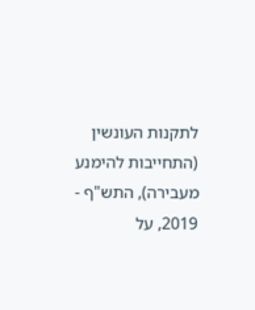לתקנות העונשין (התחייבות להימנע מעבירה), התש"ף - 2019, על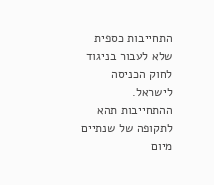התחייבות כספית שלא לעבור בניגוד לחוק הכניסה לישראל. ההתחייבות תהא לתקופה של שנתיים מיום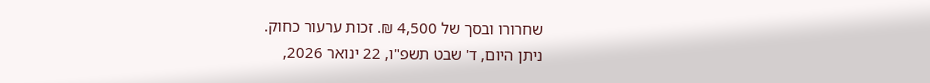שחרורו ובסך של 4,500 ₪. זכות ערעור כחוק.
ניתן היום, ד' שבט תשפ"ו, 22 ינואר 2026,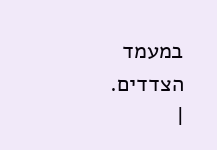במעמד הצדדים.
|